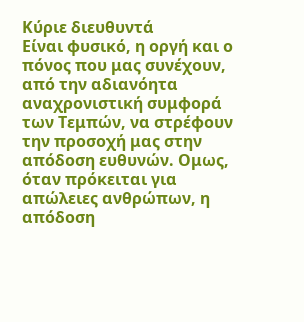Κύριε διευθυντά
Είναι φυσικό, η οργή και ο πόνος που μας συνέχουν, από την αδιανόητα αναχρονιστική συμφορά των Τεμπών, να στρέφουν την προσοχή μας στην απόδοση ευθυνών. Ομως, όταν πρόκειται για απώλειες ανθρώπων, η απόδοση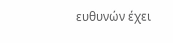ευθυνών έχει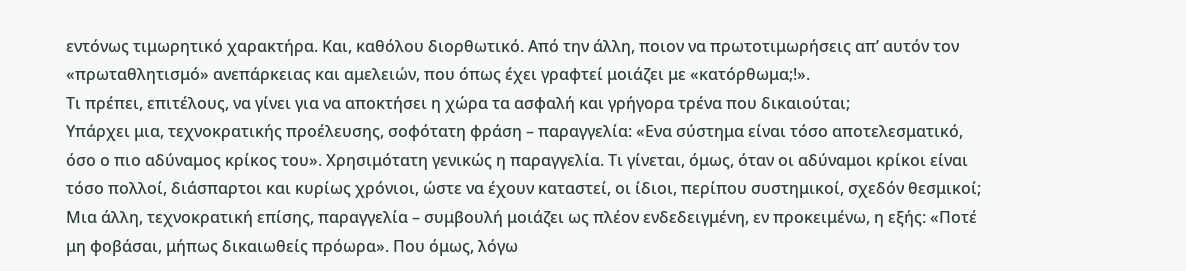εντόνως τιμωρητικό χαρακτήρα. Και, καθόλου διορθωτικό. Από την άλλη, ποιον να πρωτοτιμωρήσεις απ’ αυτόν τον «πρωταθλητισμό» ανεπάρκειας και αμελειών, που όπως έχει γραφτεί μοιάζει με «κατόρθωμα;!».
Τι πρέπει, επιτέλους, να γίνει για να αποκτήσει η χώρα τα ασφαλή και γρήγορα τρένα που δικαιούται;
Υπάρχει μια, τεχνοκρατικής προέλευσης, σοφότατη φράση – παραγγελία: «Ενα σύστημα είναι τόσο αποτελεσματικό, όσο ο πιο αδύναμος κρίκος του». Χρησιμότατη γενικώς η παραγγελία. Τι γίνεται, όμως, όταν οι αδύναμοι κρίκοι είναι τόσο πολλοί, διάσπαρτοι και κυρίως χρόνιοι, ώστε να έχουν καταστεί, οι ίδιοι, περίπου συστημικοί, σχεδόν θεσμικοί;
Μια άλλη, τεχνοκρατική επίσης, παραγγελία – συμβουλή μοιάζει ως πλέον ενδεδειγμένη, εν προκειμένω, η εξής: «Ποτέ μη φοβάσαι, μήπως δικαιωθείς πρόωρα». Που όμως, λόγω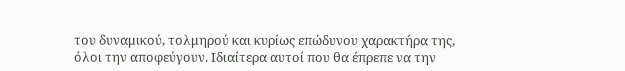του δυναμικού, τολμηρού και κυρίως επώδυνου χαρακτήρα της, όλοι την αποφεύγουν. Ιδιαίτερα αυτοί που θα έπρεπε να την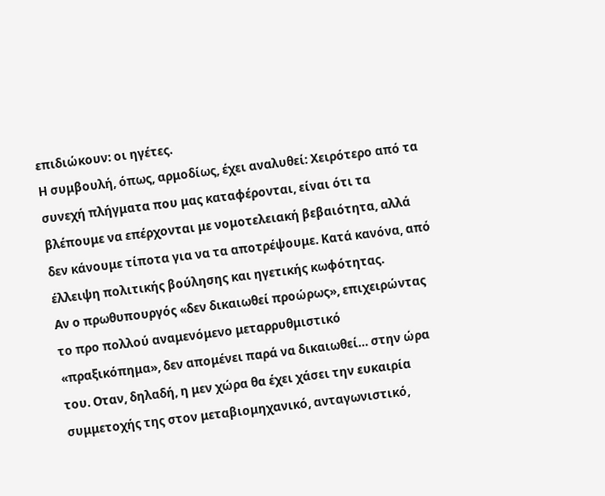επιδιώκουν: οι ηγέτες.
Η συμβουλή, όπως, αρμοδίως, έχει αναλυθεί: Χειρότερο από τα συνεχή πλήγματα που μας καταφέρονται, είναι ότι τα βλέπουμε να επέρχονται με νομοτελειακή βεβαιότητα, αλλά δεν κάνουμε τίποτα για να τα αποτρέψουμε. Κατά κανόνα, από έλλειψη πολιτικής βούλησης και ηγετικής κωφότητας.
Αν ο πρωθυπουργός «δεν δικαιωθεί προώρως», επιχειρώντας το προ πολλού αναμενόμενο μεταρρυθμιστικό «πραξικόπημα», δεν απομένει παρά να δικαιωθεί… στην ώρα του. Οταν, δηλαδή, η μεν χώρα θα έχει χάσει την ευκαιρία συμμετοχής της στον μεταβιομηχανικό, ανταγωνιστικό,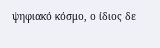ψηφιακό κόσμο, ο ίδιος δε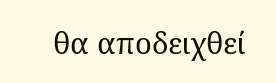θα αποδειχθεί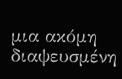μια ακόμη διαψευσμένη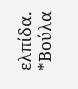ελπίδα.
*Βούλα